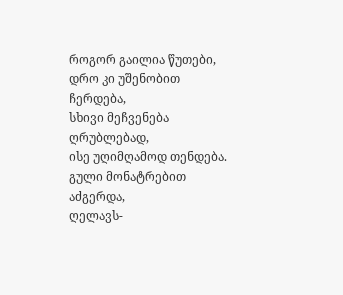როგორ გაილია წუთები,
დრო კი უშენობით ჩერდება,
სხივი მეჩვენება ღრუბლებად,
ისე უღიმღამოდ თენდება.
გული მონატრებით აძგერდა,
ღელავს-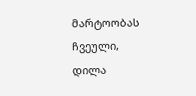მარტოობას ჩვეული,
დილა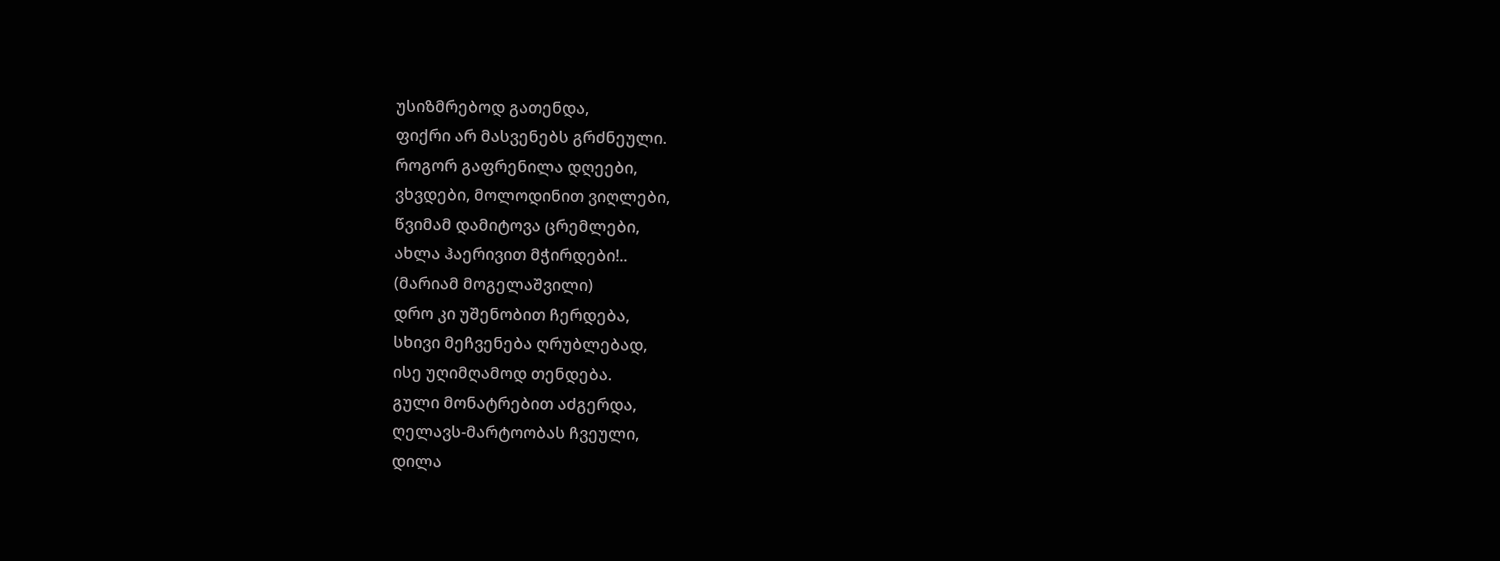უსიზმრებოდ გათენდა,
ფიქრი არ მასვენებს გრძნეული.
როგორ გაფრენილა დღეები,
ვხვდები, მოლოდინით ვიღლები,
წვიმამ დამიტოვა ცრემლები,
ახლა ჰაერივით მჭირდები!..
(მარიამ მოგელაშვილი)
დრო კი უშენობით ჩერდება,
სხივი მეჩვენება ღრუბლებად,
ისე უღიმღამოდ თენდება.
გული მონატრებით აძგერდა,
ღელავს-მარტოობას ჩვეული,
დილა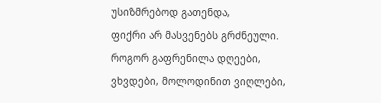უსიზმრებოდ გათენდა,
ფიქრი არ მასვენებს გრძნეული.
როგორ გაფრენილა დღეები,
ვხვდები, მოლოდინით ვიღლები,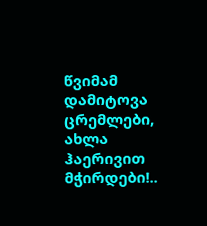წვიმამ დამიტოვა ცრემლები,
ახლა ჰაერივით მჭირდები!..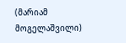(მარიამ მოგელაშვილი)